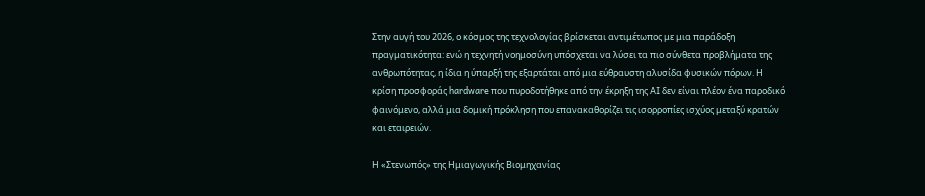Στην αυγή του 2026, ο κόσμος της τεχνολογίας βρίσκεται αντιμέτωπος με μια παράδοξη πραγματικότητα: ενώ η τεχνητή νοημοσύνη υπόσχεται να λύσει τα πιο σύνθετα προβλήματα της ανθρωπότητας, η ίδια η ύπαρξή της εξαρτάται από μια εύθραυστη αλυσίδα φυσικών πόρων. Η κρίση προσφοράς hardware που πυροδοτήθηκε από την έκρηξη της AI δεν είναι πλέον ένα παροδικό φαινόμενο, αλλά μια δομική πρόκληση που επανακαθορίζει τις ισορροπίες ισχύος μεταξύ κρατών και εταιρειών.

Η «Στενωπός» της Ημιαγωγικής Βιομηχανίας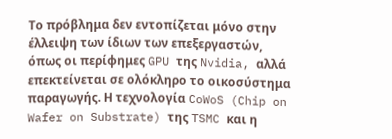Το πρόβλημα δεν εντοπίζεται μόνο στην έλλειψη των ίδιων των επεξεργαστών, όπως οι περίφημες GPU της Nvidia, αλλά επεκτείνεται σε ολόκληρο το οικοσύστημα παραγωγής. Η τεχνολογία CoWoS (Chip on Wafer on Substrate) της TSMC και η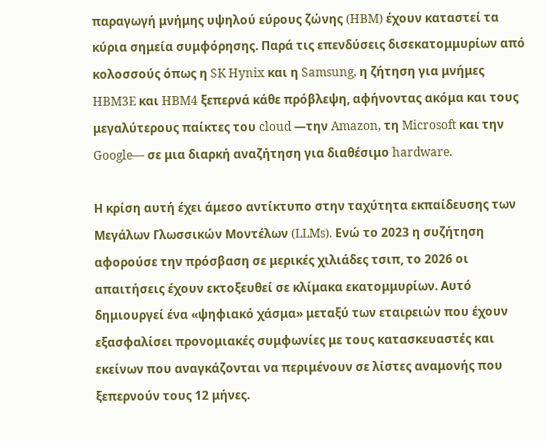παραγωγή μνήμης υψηλού εύρους ζώνης (HBM) έχουν καταστεί τα κύρια σημεία συμφόρησης. Παρά τις επενδύσεις δισεκατομμυρίων από κολοσσούς όπως η SK Hynix και η Samsung, η ζήτηση για μνήμες HBM3E και HBM4 ξεπερνά κάθε πρόβλεψη, αφήνοντας ακόμα και τους μεγαλύτερους παίκτες του cloud —την Amazon, τη Microsoft και την Google— σε μια διαρκή αναζήτηση για διαθέσιμο hardware.

Η κρίση αυτή έχει άμεσο αντίκτυπο στην ταχύτητα εκπαίδευσης των Μεγάλων Γλωσσικών Μοντέλων (LLMs). Ενώ το 2023 η συζήτηση αφορούσε την πρόσβαση σε μερικές χιλιάδες τσιπ, το 2026 οι απαιτήσεις έχουν εκτοξευθεί σε κλίμακα εκατομμυρίων. Αυτό δημιουργεί ένα «ψηφιακό χάσμα» μεταξύ των εταιρειών που έχουν εξασφαλίσει προνομιακές συμφωνίες με τους κατασκευαστές και εκείνων που αναγκάζονται να περιμένουν σε λίστες αναμονής που ξεπερνούν τους 12 μήνες.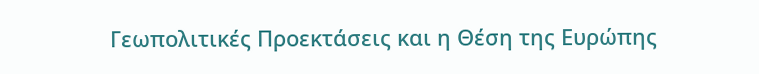Γεωπολιτικές Προεκτάσεις και η Θέση της Ευρώπης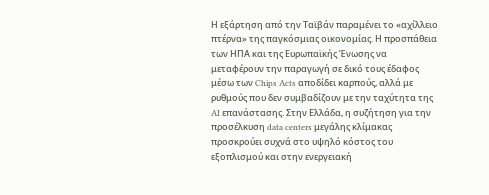Η εξάρτηση από την Ταϊβάν παραμένει το «αχίλλειο πτέρνα» της παγκόσμιας οικονομίας. Η προσπάθεια των ΗΠΑ και της Ευρωπαϊκής Ένωσης να μεταφέρουν την παραγωγή σε δικό τους έδαφος μέσω των Chips Acts αποδίδει καρπούς, αλλά με ρυθμούς που δεν συμβαδίζουν με την ταχύτητα της AI επανάστασης. Στην Ελλάδα, η συζήτηση για την προσέλκυση data centers μεγάλης κλίμακας προσκρούει συχνά στο υψηλό κόστος του εξοπλισμού και στην ενεργειακή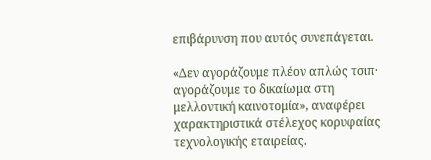επιβάρυνση που αυτός συνεπάγεται.

«Δεν αγοράζουμε πλέον απλώς τσιπ· αγοράζουμε το δικαίωμα στη μελλοντική καινοτομία», αναφέρει χαρακτηριστικά στέλεχος κορυφαίας τεχνολογικής εταιρείας.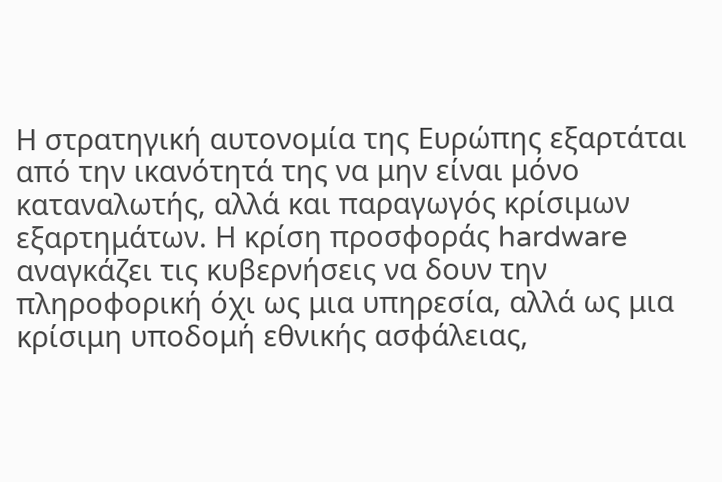Η στρατηγική αυτονομία της Ευρώπης εξαρτάται από την ικανότητά της να μην είναι μόνο καταναλωτής, αλλά και παραγωγός κρίσιμων εξαρτημάτων. Η κρίση προσφοράς hardware αναγκάζει τις κυβερνήσεις να δουν την πληροφορική όχι ως μια υπηρεσία, αλλά ως μια κρίσιμη υποδομή εθνικής ασφάλειας,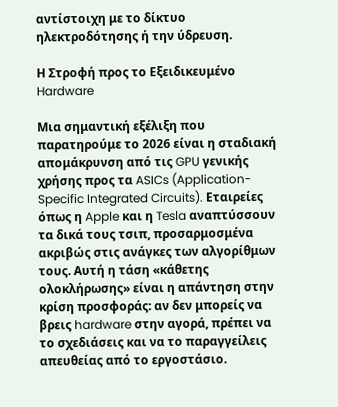αντίστοιχη με το δίκτυο ηλεκτροδότησης ή την ύδρευση.

Η Στροφή προς το Εξειδικευμένο Hardware

Μια σημαντική εξέλιξη που παρατηρούμε το 2026 είναι η σταδιακή απομάκρυνση από τις GPU γενικής χρήσης προς τα ASICs (Application-Specific Integrated Circuits). Εταιρείες όπως η Apple και η Tesla αναπτύσσουν τα δικά τους τσιπ, προσαρμοσμένα ακριβώς στις ανάγκες των αλγορίθμων τους. Αυτή η τάση «κάθετης ολοκλήρωσης» είναι η απάντηση στην κρίση προσφοράς: αν δεν μπορείς να βρεις hardware στην αγορά, πρέπει να το σχεδιάσεις και να το παραγγείλεις απευθείας από το εργοστάσιο.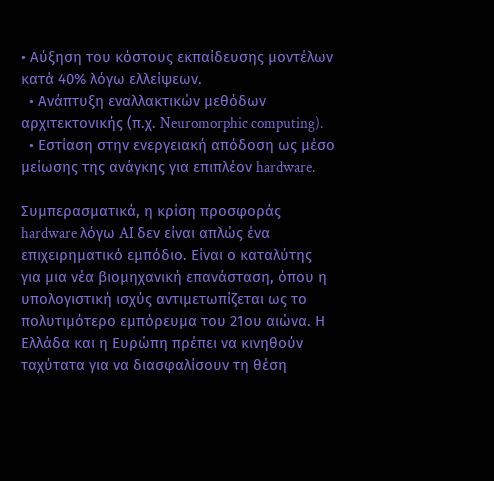• Αύξηση του κόστους εκπαίδευσης μοντέλων κατά 40% λόγω ελλείψεων.
  • Ανάπτυξη εναλλακτικών μεθόδων αρχιτεκτονικής (π.χ. Neuromorphic computing).
  • Εστίαση στην ενεργειακή απόδοση ως μέσο μείωσης της ανάγκης για επιπλέον hardware.

Συμπερασματικά, η κρίση προσφοράς hardware λόγω AI δεν είναι απλώς ένα επιχειρηματικό εμπόδιο. Είναι ο καταλύτης για μια νέα βιομηχανική επανάσταση, όπου η υπολογιστική ισχύς αντιμετωπίζεται ως το πολυτιμότερο εμπόρευμα του 21ου αιώνα. Η Ελλάδα και η Ευρώπη πρέπει να κινηθούν ταχύτατα για να διασφαλίσουν τη θέση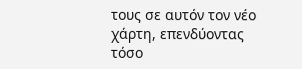τους σε αυτόν τον νέο χάρτη, επενδύοντας τόσο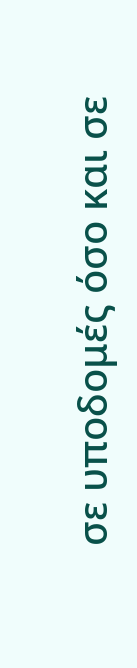σε υποδομές όσο και σε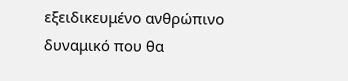εξειδικευμένο ανθρώπινο δυναμικό που θα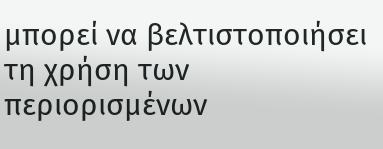μπορεί να βελτιστοποιήσει τη χρήση των περιορισμένων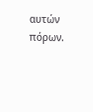αυτών πόρων.